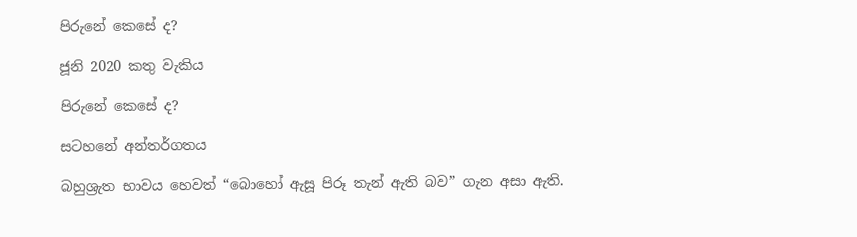පිරුනේ කෙසේ ද?

ජූනි 2020 කතු වැකිය

පිරුනේ කෙසේ ද?

සටහනේ අන්තර්ගතය

බහුශ්‍රැත භාවය හෙවත් “බොහෝ ඇසූ පිරූ තැන් ඇති බව” ගැන අසා ඇති.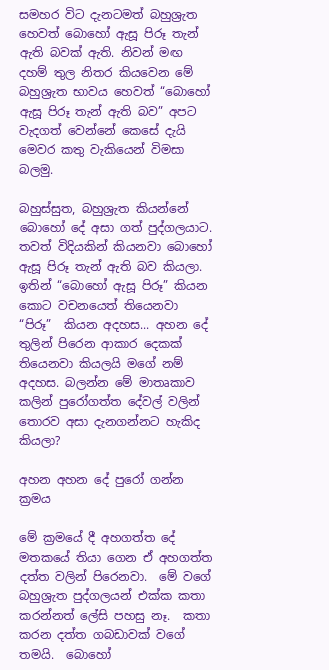සමහර විට දැනටමත් බහුශ්‍රැත හෙවත් බොහෝ ඇසූ පිරූ තැන් ඇති බවක් ඇති. නිවන් මඟ දහම් තුල නිතර කියවෙන මේ බහුශ්‍රැත භාවය හෙවත් “බොහෝ ඇසූ පිරූ තැන් ඇති බව” අපට වැදගත් වෙන්නේ කෙසේ දැයි මෙවර කතු වැකියෙන් විමසා බලමු.

බහුස්සුත, බහුශ්‍රැත කියන්නේ බොහෝ දේ අසා ගත් පුද්ගලයාට.  තවත් විදියකින් කියනවා බොහෝ ඇසූ පිරූ තැන් ඇති බව කියලා.  ඉතින් “බොහෝ ඇසූ පිරූ” කියන කොට වචනයෙත් තියෙනවා “පිරූ”  කියන අදහස... අහන දේ තුලින් පිරෙන ආකාර දෙකක් තියෙනවා කියලයි මගේ නම් අදහස. බලන්න මේ මාතෘකාව කලින් පුරෝගත්ත දේවල් වලින් තොරව අසා දැනගන්නට හැකිද කියලා?

අහන අහන දේ පුරෝ ගන්න ක්‍රමය

මේ ක්‍රමයේ දී අහගත්ත දේ මතකයේ තියා ගෙන ඒ අහගත්ත දත්ත වලින් පිරෙනවා.  මේ වගේ බහුශ්‍රැත පුද්ගලයන් එක්ක කතා කරන්නත් ලේසි පහසු නෑ.  කතා කරන දත්ත ගබඩාවක් වගේ තමයි.  බොහෝ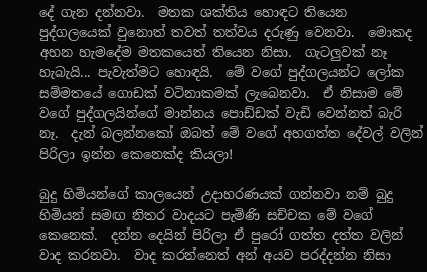දේ ගැන දන්නවා.  මතක ශක්තිය හොඳට තියෙන පුද්ගලයෙක් වුනොත් තවත් තත්වය දරුණු වෙනවා.  මොකද අහන හැමදේම මතකයෙත් තියෙන නිසා.  ගැටලුවක් නෑ හැබැයි... පැවැත්මට හොඳයි.  මේ වගේ පුද්ගලයන්ට ලෝක සම්මතයේ ගොඩක් වටිනාකමක් ලැබෙනවා.  ඒ නිසාම මේ වගේ පුද්ගලයින්ගේ මාන්නය පොඩ්ඩක් වැඩි වෙන්නත් බැරි නෑ.  දැන් බලන්නකෝ ඔබත් මේ වගේ අහගත්ත දේවල් වලින් පිරිලා ඉන්න කෙනෙක්ද කියලා!

බුදු හිමියන්ගේ කාලයෙන් උදාහරණයක් ගන්නවා නම් බුදු හිමියන් සමඟ නිතර වාදයට පැමිණි සච්චක මේ වගේ කෙනෙක්.  දන්න දෙයින් පිරිලා ඒ පුරෝ ගත්ත දත්ත වලින් වාද කරනවා.  වාද කරන්නෙත් අන් අයව පරද්දන්න නිසා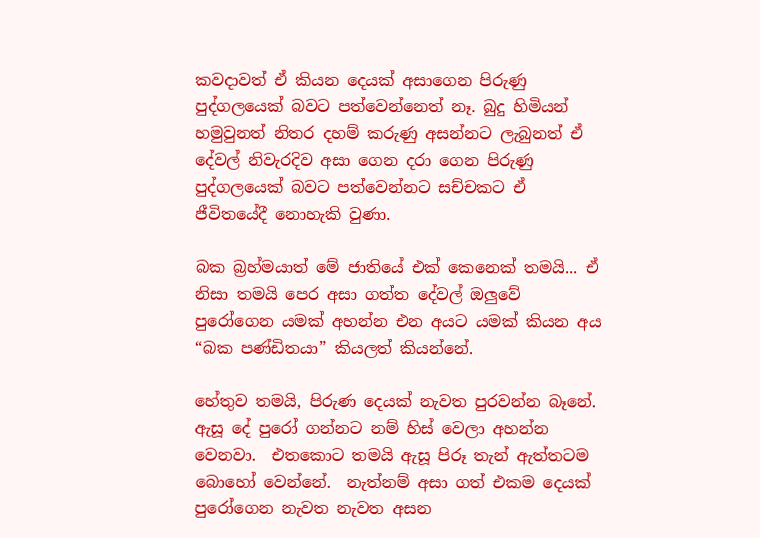කවදාවත් ඒ කියන දෙයක් අසාගෙන පිරුණු පුද්ගලයෙක් බවට පත්වෙන්නෙත් නෑ. බුදු හිමියන් හමුවුනත් නිතර දහම් කරුණු අසන්නට ලැබුනත් ඒ දේවල් නිවැරදිව අසා ගෙන දරා ගෙන පිරුණු පුද්ගලයෙක් බවට පත්වෙන්නට සච්චකට ඒ ජීවිතයේදී නොහැකි වුණා.

බක බ්‍රහ්මයාත් මේ ජාතියේ එක් කෙනෙක් තමයි... ඒ නිසා තමයි පෙර අසා ගත්ත දේවල් ඔලුවේ පුරෝගෙන යමක් අහන්න එන අයට යමක් කියන අය “බක පණ්ඩිතයා” කියලත් කියන්නේ.

හේතුව තමයි, පිරුණ දෙයක් නැවත පුරවන්න බෑනේ.  ඇසූ දේ පුරෝ ගන්නට නම් හිස් වෙලා අහන්න වෙනවා.  එතකොට තමයි ඇසූ පිරූ තැන් ඇත්තටම බොහෝ වෙන්නේ.  නැත්නම් අසා ගත් එකම දෙයක් පුරෝගෙන නැවත නැවත අසන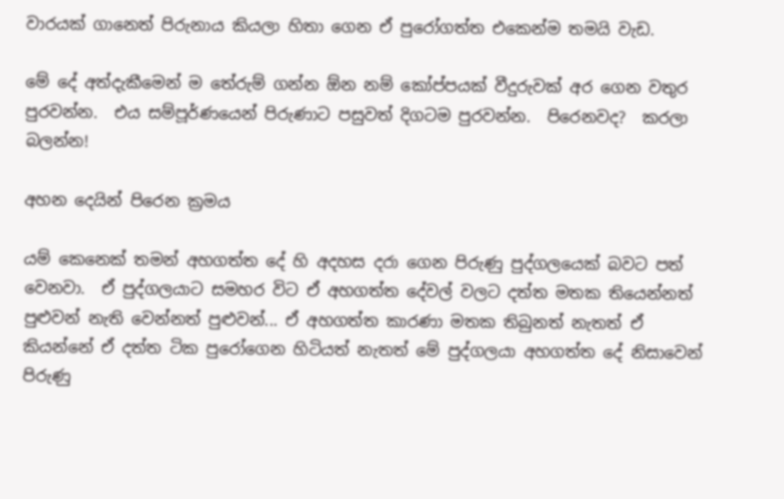වාරයක් ගානෙත් පිරුනාය කියලා හිතා ගෙන ඒ පුරෝගත්ත එකෙන්ම තමයි වැඩ.

මේ දේ අත්දැකීමෙන් ම තේරුම් ගන්න ඕන නම් කෝප්පයක් වීදුරුවක් අර ගෙන වතුර පුරවන්න.  එය සම්පූර්ණයෙන් පිරුණාට පසුවත් දිගටම පුරවන්න.  පිරෙනවද?  කරලා බලන්න!

අහන දෙයින් පිරෙන ක්‍රමය

යම් කෙනෙක් තමන් අහගත්ත දේ හි අදහස දරා ගෙන පිරුණු පුද්ගලයෙක් බවට පත් වෙනවා.  ඒ පුද්ගලයාට සමහර විට ඒ අහගත්ත දේවල් වලට දත්ත මතක තියෙන්නත් පුළුවන් නැති වෙන්නත් පුළුවන්... ඒ අහගත්ත කාරණා මතක තිබුනත් නැතත් ඒ කියන්නේ ඒ දත්ත ටික පුරෝගෙන හිටියත් නැතත් මේ පුද්ගලයා අහගත්ත දේ නිසාවෙන් පිරුණු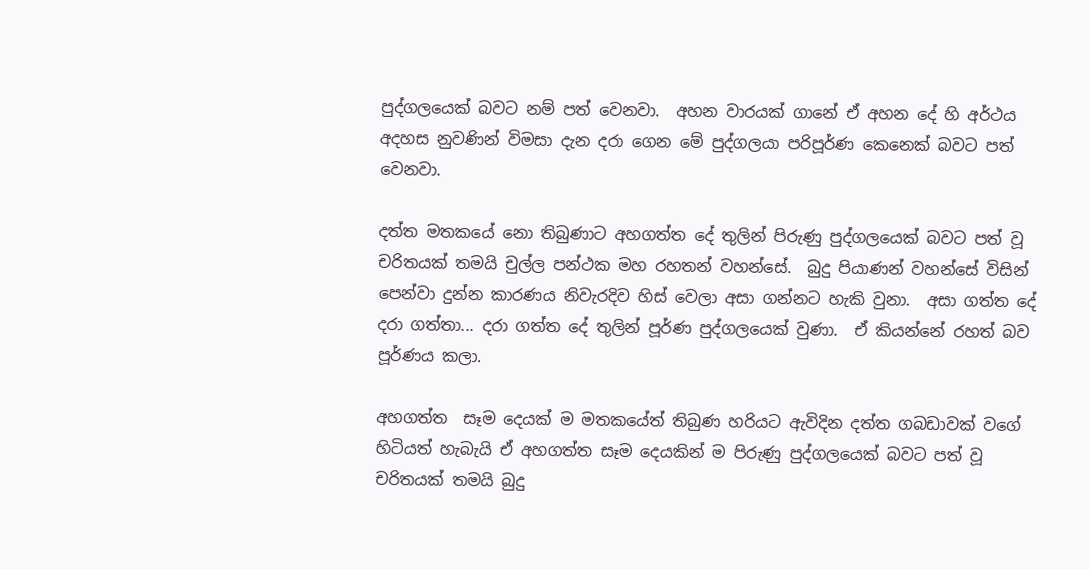පුද්ගලයෙක් බවට නම් පත් වෙනවා.  අහන වාරයක් ගානේ ඒ අහන දේ හි අර්ථය අදහස නුවණින් විමසා දැන දරා ගෙන මේ පුද්ගලයා පරිපූර්ණ කෙනෙක් බවට පත් වෙනවා.

දත්ත මතකයේ නො තිබුණාට අහගත්ත දේ තුලින් පිරුණු පුද්ගලයෙක් බවට පත් වූ චරිතයක් තමයි චුල්ල පන්ථක මහ රහතන් වහන්සේ.  බුදු පියාණන් වහන්සේ විසින් පෙන්වා දුන්න කාරණය නිවැරදිව හිස් වෙලා අසා ගන්නට හැකි වුනා.  අසා ගත්ත දේ දරා ගත්තා... දරා ගත්ත දේ තුලින් පූර්ණ පුද්ගලයෙක් වුණා.  ඒ කියන්නේ රහත් බව පූර්ණය කලා.

අහගත්ත  සෑම දෙයක් ම මතකයේත් තිබුණ හරියට ඇවිදින දත්ත ගබඩාවක් වගේ හිටියත් හැබැයි ඒ අහගත්ත සෑම දෙයකින් ම පිරුණු පුද්ගලයෙක් බවට පත් වූ චරිතයක් තමයි බුදු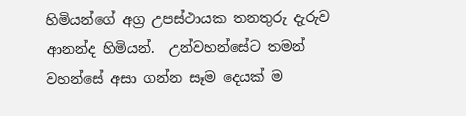හිමියන්ගේ අග්‍ර උපස්ථායක තනතුරු දැරුව ආනන්ද හිමියන්.  උන්වහන්සේට තමන් වහන්සේ අසා ගන්න සෑම දෙයක් ම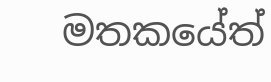මතකයේත්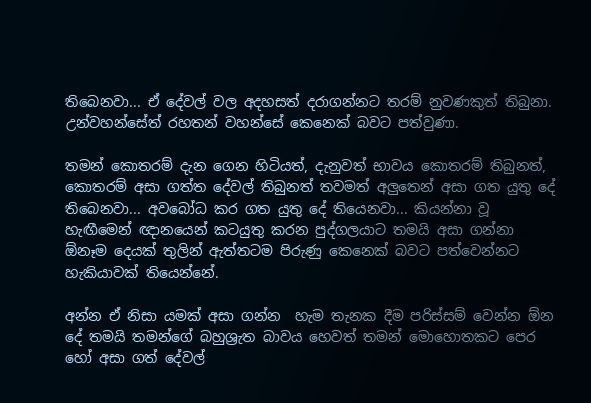තිබෙනවා... ඒ දේවල් වල අදහසත් දරාගන්නට තරම් නුවණකුත් තිබුනා.  උන්වහන්සේත් රහතන් වහන්සේ කෙනෙක් බවට පත්වුණා.

තමන් කොතරම් දැන ගෙන හිටියත්, දැනුවත් භාවය කොතරම් තිබුනත්, කොතරම් අසා ගත්ත දේවල් තිබුනත් තවමත් අලුතෙන් අසා ගත යුතු දේ තිබෙනවා... අවබෝධ කර ගත යුතු දේ තියෙනවා... කියන්නා වූ හැඟීමෙන් ඥානයෙන් කටයුතු කරන පුද්ගලයාට තමයි අසා ගන්නා ඕනෑම දෙයක් තුලින් ඇත්තටම පිරුණු කෙනෙක් බවට පත්වෙන්නට හැකියාවක් තියෙන්නේ.

අන්න ඒ නිසා යමක් අසා ගන්න  හැම තැනක දීම පරිස්සම් වෙන්න ඕන දේ තමයි තමන්ගේ බහුශ්‍රැත බාවය හෙවත් තමන් මොහොතකට පෙර හෝ අසා ගත් දේවල්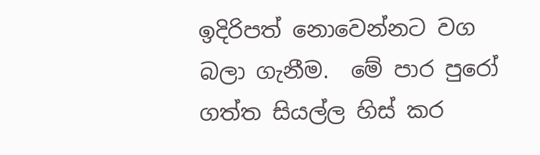ඉදිරිපත් නොවෙන්නට වග බලා ගැනීම.  මේ පාර පුරෝ ගත්ත සියල්ල හිස් කර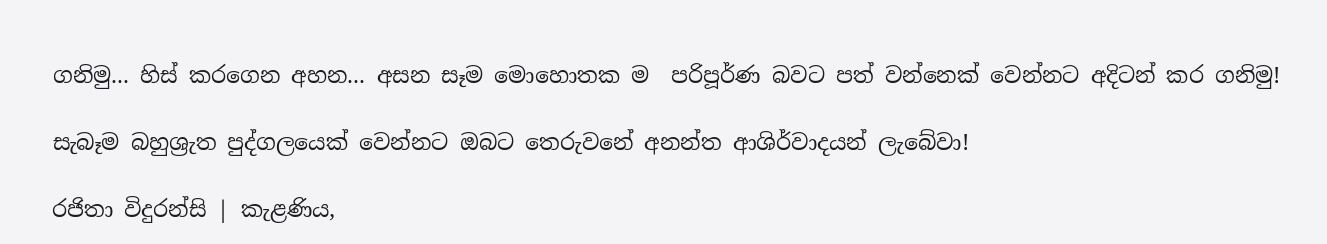ගනිමු... හිස් කරගෙන අහන... අසන සෑම මොහොතක ම  පරිපූර්ණ බවට පත් වන්නෙක් වෙන්නට අදිටන් කර ගනිමු!

සැබෑම බහුශ්‍රැත පුද්ගලයෙක් වෙන්නට ඔබට තෙරුවනේ අනන්ත ආශිර්වාදයන් ලැබේවා!

රජිතා විදුරන්සි | කැළණිය,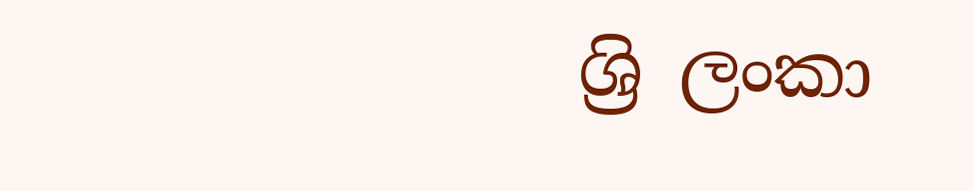ශ්‍රි ලංකා